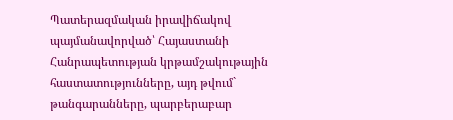Պատերազմական իրավիճակով պայմանավորված՝ Հայաստանի Հանրապետության կրթամշակութային հաստատությունները, այդ թվում` թանգարանները, պարբերաբար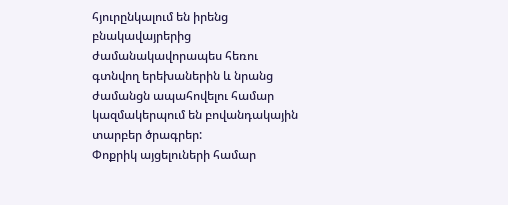հյուրընկալում են իրենց բնակավայրերից ժամանակավորապես հեռու գտնվող երեխաներին և նրանց ժամանցն ապահովելու համար կազմակերպում են բովանդակային տարբեր ծրագրեր:
Փոքրիկ այցելուների համար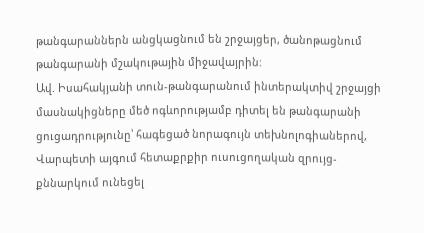թանգարաններն անցկացնում են շրջայցեր, ծանոթացնում թանգարանի մշակութային միջավայրին:
Ավ. Իսահակյանի տուն-թանգարանում ինտերակտիվ շրջայցի մասնակիցները մեծ ոգևորությամբ դիտել են թանգարանի ցուցադրությունը՝ հագեցած նորագույն տեխնոլոգիաներով, Վարպետի այգում հետաքրքիր ուսուցողական զրույց-քննարկում ունեցել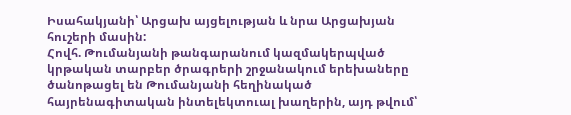Իսահակյանի՝ Արցախ այցելության և նրա Արցախյան հուշերի մասին:
Հովհ. Թումանյանի թանգարանում կազմակերպված կրթական տարբեր ծրագրերի շրջանակում երեխաները ծանոթացել են Թումանյանի հեղինակած հայրենագիտական ինտելեկտուալ խաղերին, այդ թվում՝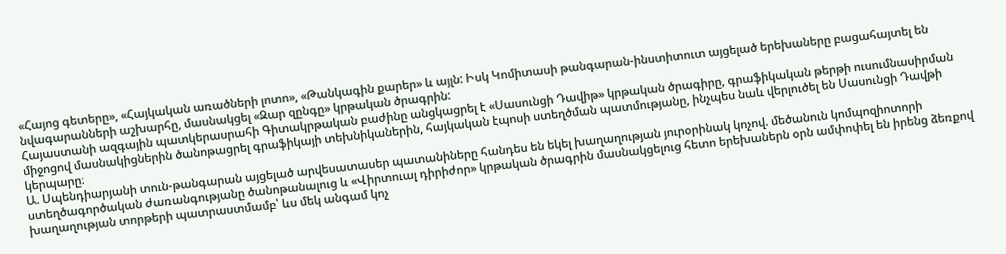«Հայոց գետերը», «Հայկական առածների լոտո», «Թանկագին քարեր» և այլն: Իսկ Կոմիտասի թանգարան-ինստիտուտ այցելած երեխաները բացահայտել են նվագարանների աշխարհը, մասնակցել «Զար զընգը» կրթական ծրագրին:
Հայաստանի ազգային պատկերասրահի Գիտակրթական բաժինը անցկացրել է «Սասունցի Դավիթ» կրթական ծրագիրը, գրաֆիկական թերթի ուսումնասիրման միջոցով մասնակիցներին ծանոթացրել գրաֆիկայի տեխնիկաներին, հայկական էպոսի ստեղծման պատմությանը, ինչպես նաև վերլուծել են Սասունցի Դավթի կերպարը։
Ա. Սպենդիարյանի տուն-թանգարան այցելած արվեսատասեր պատանիները հանդես են եկել խաղաղության յուրօրինակ կոչով. մեծանուն կոմպոզիոտորի ստեղծագործական ժառանգությանը ծանոթանալուց և «Վիրտուալ դիրիժոր» կրթական ծրագրին մասնակցելուց հետո երեխաներն օրն ամփոփել են իրենց ձեռքով խաղաղության տորթերի պատրաստմամբ՝ ևս մեկ անգամ կոչ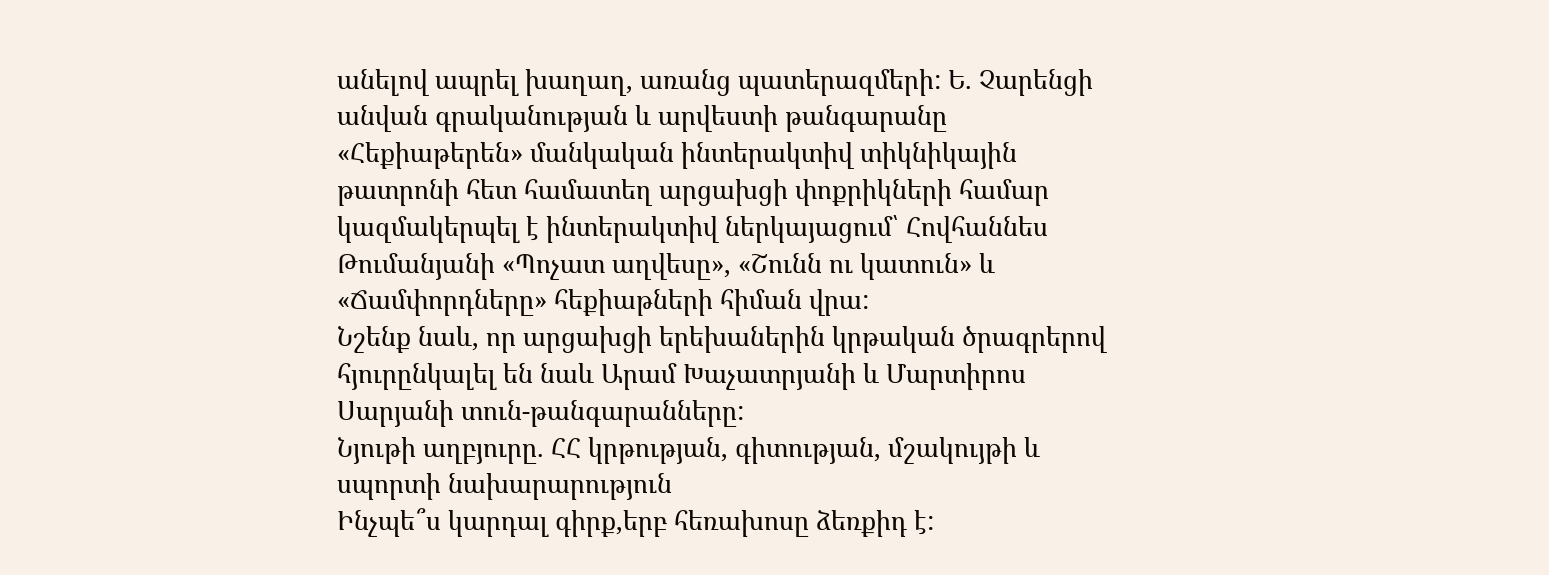անելով ապրել խաղաղ, առանց պատերազմերի: Ե. Չարենցի անվան գրականության և արվեստի թանգարանը «Հեքիաթերեն» մանկական ինտերակտիվ տիկնիկային թատրոնի հետ համատեղ արցախցի փոքրիկների համար կազմակերպել է ինտերակտիվ ներկայացում՝ Հովհաննես Թումանյանի «Պոչատ աղվեսը», «Շունն ու կատուն» և «Ճամփորդները» հեքիաթների հիման վրա:
Նշենք նաև, որ արցախցի երեխաներին կրթական ծրագրերով հյուրընկալել են նաև Արամ Խաչատրյանի և Մարտիրոս Սարյանի տուն-թանգարանները:
Նյութի աղբյուրը. ՀՀ կրթության, գիտության, մշակույթի և սպորտի նախարարություն
Ինչպե՞ս կարդալ գիրք,երբ հեռախոսը ձեռքիդ է: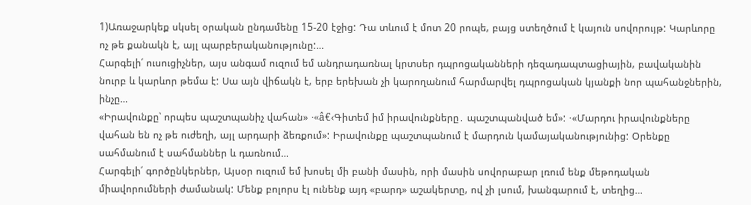1)Առաջարկեք սկսել օրական ընդամենը 15-20 էջից: Դա տևում է մոտ 20 րոպե, բայց ստեղծում է կայուն սովորույթ: Կարևորը ոչ թե քանակն է, այլ պարբերականությունը:…
Հարգելի՛ ուսուցիչներ, այս անգամ ուզում եմ անդրադառնալ կրտսեր դպրոցականների դեզադապտացիային, բավականին նուրբ և կարևոր թեմա է: Սա այն վիճակն է, երբ երեխան չի կարողանում հարմարվել դպրոցական կյանքի նոր պահանջներին, ինչը…
«Իրավունքը՝ որպես պաշտպանիչ վահան» ·«â€‹Գիտեմ իմ իրավունքները․ պաշտպանված եմ»: ·«Մարդու իրավունքները վահան են ոչ թե ուժեղի, այլ արդարի ձեռքում»: Իրավունքը պաշտպանում է մարդուն կամայականությունից: Օրենքը սահմանում է սահմաններ և դառնում…
Հարգելի՛ գործընկերներ, Այսօր ուզում եմ խոսել մի բանի մասին, որի մասին սովորաբար լռում ենք մեթոդական միավորումների ժամանակ: Մենք բոլորս էլ ունենք այդ «բարդ» աշակերտը, ով չի լսում, խանգարում է, տեղից…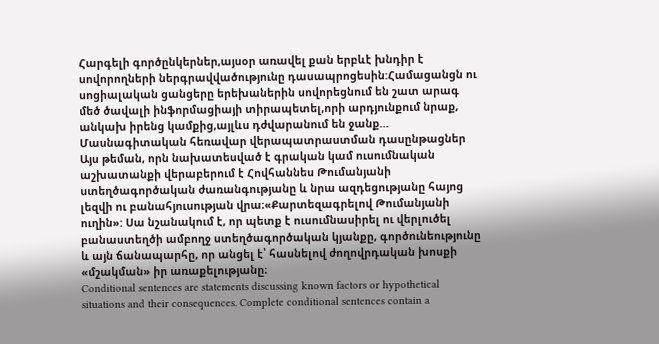Հարգելի գործընկերներ,այսօր առավել քան երբևէ խնդիր է սովորողների ներգրավվածությունը դասապրոցեսին:Համացանցն ու սոցիալական ցանցերը երեխաներին սովորեցնում են շատ արագ մեծ ծավալի ինֆորմացիայի տիրապետել,որի արդյունքում նրաք, անկախ իրենց կամքից,այլևս դժվարանում են ջանք…
Մասնագիտական հեռավար վերապատրաստման դասընթացներ
Այս թեման, որն նախատեսված է գրական կամ ուսումնական աշխատանքի վերաբերում է Հովհաննես Թումանյանի ստեղծագործական ժառանգությանը և նրա ազդեցությանը հայոց լեզվի ու բանահյուսության վրա։«Քարտեզագրելով Թումանյանի ուղին»: Սա նշանակում է, որ պետք է ուսումնասիրել ու վերլուծել բանաստեղծի ամբողջ ստեղծագործական կյանքը, գործունեությունը և այն ճանապարհը, որ անցել է՝ հասնելով ժողովրդական խոսքի «մշակման» իր առաքելությանը։
Conditional sentences are statements discussing known factors or hypothetical situations and their consequences. Complete conditional sentences contain a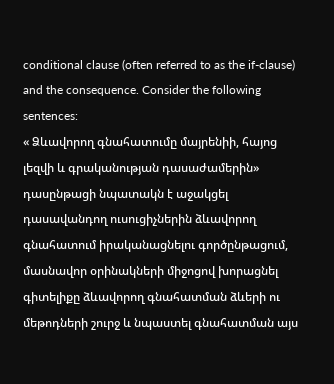conditional clause (often referred to as the if-clause) and the consequence. Consider the following sentences:
« Ձևավորող գնահատումը մայրենիի, հայոց լեզվի և գրականության դասաժամերին» դասընթացի նպատակն է աջակցել դասավանդող ուսուցիչներին ձևավորող գնահատում իրականացնելու գործընթացում, մասնավոր օրինակների միջոցով խորացնել գիտելիքը ձևավորող գնահատման ձևերի ու մեթոդների շուրջ և նպաստել գնահատման այս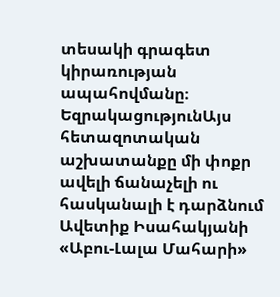տեսակի գրագետ կիրառության ապահովմանը։
ԵզրակացությունԱյս հետազոտական աշխատանքը մի փոքր ավելի ճանաչելի ու հասկանալի է դարձնում Ավետիք Իսահակյանի «Աբու-Լալա Մահարի»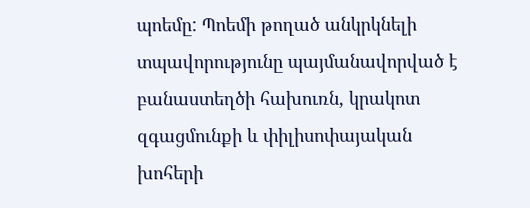պոեմը: Պոեմի թողած անկրկնելի տպավորությունը պայմանավորված է բանաստեղծի հախուռն, կրակոտ զգացմունքի և փիլիսոփայական խոհերի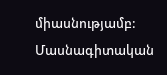միասնությամբ:
Մասնագիտական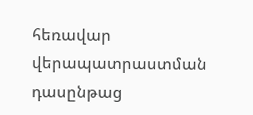հեռավար վերապատրաստման դասընթաց